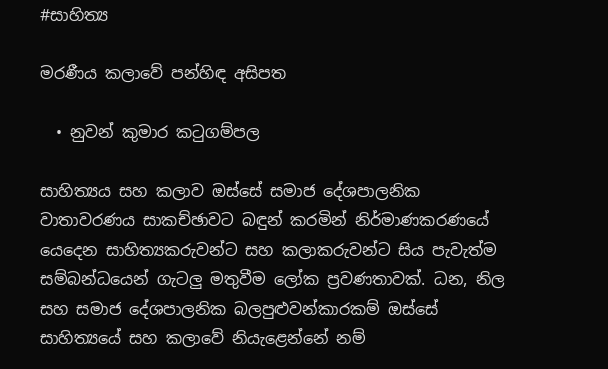#සාහිත්‍ය

මරණීය කලාවේ පන්හිඳ අසිපත

  • නුවන් කුමාර කටුගම්පල

සාහිත්‍යය සහ කලාව ඔස්සේ සමාජ දේශපාලනික වාතාවරණය සාකච්ඡාවට බඳුන් කරමින් නිර්මාණකරණයේ යෙදෙන සාහිත්‍යකරුවන්ට සහ කලාකරුවන්ට සිය පැවැත්ම සම්බන්ධයෙන් ගැටලු මතුවීම ලෝක ප්‍රවණතාවක්. ධන, නිල සහ සමාජ දේශපාලනික බලපුළුවන්කාරකම් ඔස්සේ සාහිත්‍යයේ සහ කලාවේ නියැළෙන්නේ නම්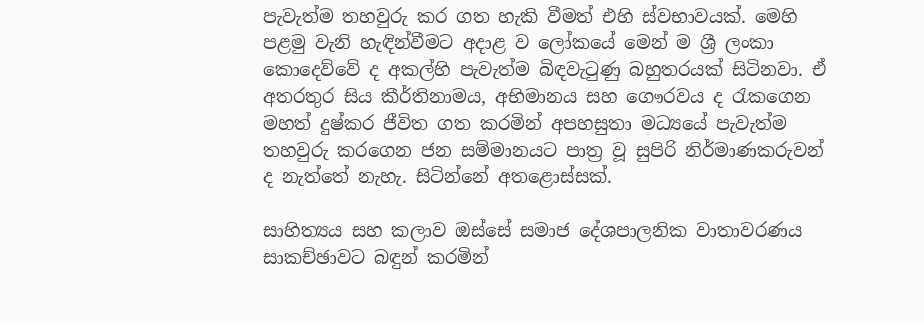පැවැත්ම තහවුරු කර ගත හැකි වීමත් එහි ස්වභාවයක්. මෙහි පළමු වැනි හැඳින්වීමට අදාළ ව ලෝකයේ මෙන් ම ශ්‍රී ලංකා කොදෙව්වේ ද අකල්හි පැවැත්ම බිඳවැටුණු බහුතරයක් සිටිනවා. ඒ අතරතුර සිය කීර්තිනාමය, අභිමානය සහ ගෞරවය ද රැකගෙන මහත් දුෂ්කර ජීවිත ගත කරමින් අපහසුතා මධ්‍යයේ පැවැත්ම තහවුරු කරගෙන ජන සම්මානයට පාත්‍ර වූ සුපිරි නිර්මාණකරුවන් ද නැත්තේ නැහැ. සිටින්නේ අතළොස්සක්.

සාහිත්‍යය සහ කලාව ඔස්සේ සමාජ දේශපාලනික වාතාවරණය සාකච්ඡාවට බඳුන් කරමින්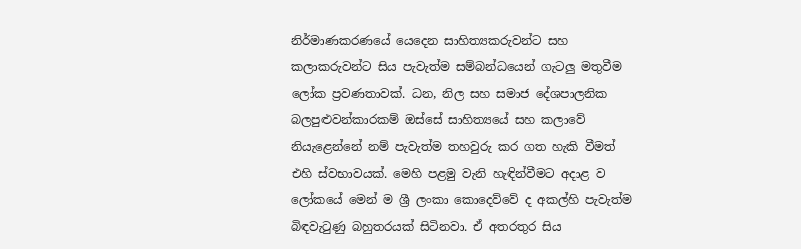නිර්මාණකරණයේ යෙදෙන සාහිත්‍යකරුවන්ට සහ කලාකරුවන්ට සිය පැවැත්ම සම්බන්ධයෙන් ගැටලු මතුවීම ලෝක ප්‍රවණතාවක්. ධන, නිල සහ සමාජ දේශපාලනික බලපුළුවන්කාරකම් ඔස්සේ සාහිත්‍යයේ සහ කලාවේ නියැළෙන්නේ නම් පැවැත්ම තහවුරු කර ගත හැකි වීමත් එහි ස්වභාවයක්. මෙහි පළමු වැනි හැඳින්වීමට අදාළ ව ලෝකයේ මෙන් ම ශ්‍රී ලංකා කොදෙව්වේ ද අකල්හි පැවැත්ම බිඳවැටුණු බහුතරයක් සිටිනවා. ඒ අතරතුර සිය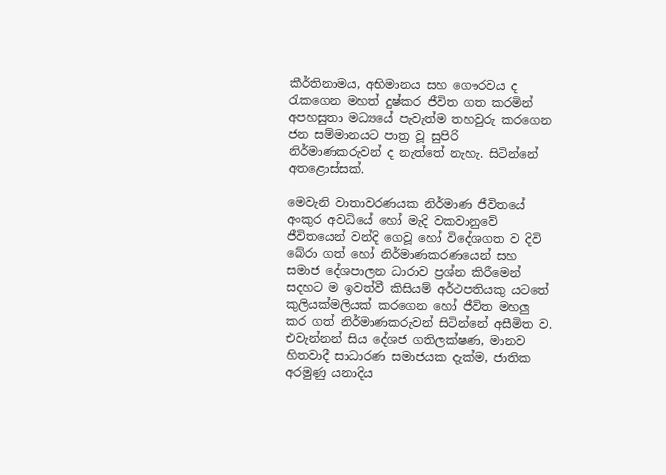කීර්තිනාමය, අභිමානය සහ ගෞරවය ද රැකගෙන මහත් දුෂ්කර ජීවිත ගත කරමින් අපහසුතා මධ්‍යයේ පැවැත්ම තහවුරු කරගෙන ජන සම්මානයට පාත්‍ර වූ සුපිරි නිර්මාණකරුවන් ද නැත්තේ නැහැ. සිටින්නේ අතළොස්සක්.

මෙවැනි වාතාවරණයක නිර්මාණ ජීවිතයේ අංකුර අවධියේ හෝ මැදි වකවානුවේ ජීවිතයෙන් වන්දි ගෙවූ හෝ විදේශගත ව දිවි බේරා ගත් හෝ නිර්මාණකරණයෙන් සහ සමාජ දේශපාලන ධාරාව ප්‍රශ්න කිරීමෙන් සදහට ම ඉවත්වී කිසියම් අර්ථපතියකු යටතේ කුලියක්මලියක් කරගෙන හෝ ජීවිත මහලු කර ගත් නිර්මාණකරුවන් සිටින්නේ අසීමිත ව. එවැන්නන් සිය දේශජ ගතිලක්ෂණ, මානව හිතවාදී සාධාරණ සමාජයක දැක්ම, ජාතික අරමුණු යනාදිය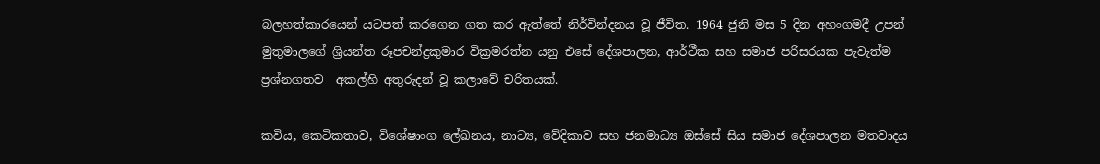බලහත්කාරයෙන් යටපත් කරගෙන ගත කර ඇත්තේ නිර්වින්දනය වූ ජීවිත. 1964 ජුනි මස 5 දින අහංගමදී උපන් මුතුමාලගේ ශ්‍රියන්ත රූපචන්ද්‍රකුමාර වික්‍රමරත්න යනු එසේ දේශපාලන, ආර්ථීක සහ සමාජ පරිසරයක පැවැත්ම ප්‍රශ්නගතව  අකල්හි අතුරුදන් වූ කලාවේ චරිතයක්.

කවිය, කෙටිකතාව, විශේෂාංග ලේඛනය, නාට්‍ය, වේදිකාව සහ ජනමාධ්‍ය ඔස්සේ සිය සමාජ දේශපාලන මතවාදය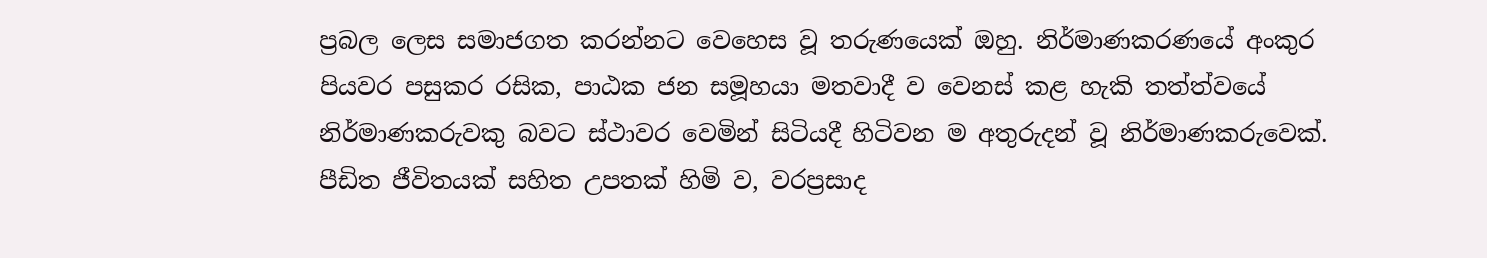ප්‍රබල ලෙස සමාජගත කරන්නට වෙහෙස වූ තරුණයෙක් ඔහු. නිර්මාණකරණයේ අංකුර පියවර පසුකර රසික, පාඨක ජන සමූහයා මතවාදී ව වෙනස් කළ හැකි තත්ත්වයේ නිර්මාණකරුවකු බවට ස්ථාවර වෙමින් සිටියදී හිටිවන ම අතුරුදන් වූ නිර්මාණකරුවෙක්. පීඩිත ජීවිතයක් සහිත උපතක් හිමි ව, වරප්‍රසාද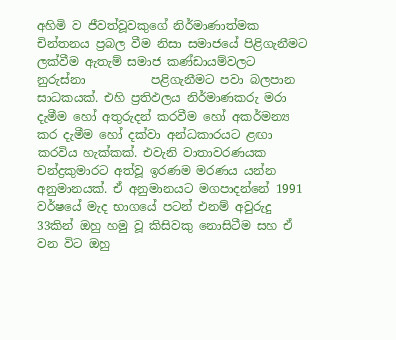අහිමි ව ජීවත්වූවකුගේ නිර්මාණාත්මක චින්තනය ප්‍රබල වීම නිසා සමාජයේ පිළිගැනීමට ලක්වීම ඇතැම් සමාජ කණ්ඩායම්වලට නුරුස්නා           පළිගැනීමට පවා බලපාන සාධකයක්. එහි ප්‍රතිඵලය නිර්මාණකරු මරා දැමීම හෝ අතුරුදන් කරවීම හෝ අකර්මන්‍ය කර දැමීම හෝ දක්වා අන්ධකාරයට ළඟා කරවිය හැක්කක්. එවැනි වාතාවරණයක චන්ද්‍රකුමාරට අත්වූ ඉරණම මරණය යන්න අනුමානයක්. ඒ අනුමානයට මගපාදන්නේ 1991 වර්ෂයේ මැද භාගයේ පටන් එනම් අවුරුදු 33කින් ඔහු හමු වූ කිසිවකු නොසිටීම සහ ඒ වන විට ඔහු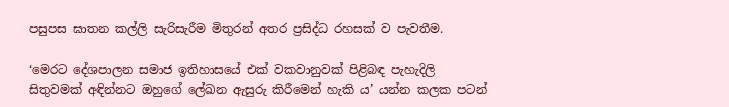පසුපස ඝාතන කල්ලි සැරිසැරීම මිතුරන් අතර ප්‍රසිද්ධ රහසක් ව පැවතීම.

‘මෙරට දේශපාලන සමාජ ඉතිහාසයේ එක් වකවානුවක් පිළිබඳ පැහැදිලි සිතුවමක් අඳින්නට ඔහුගේ ලේඛන ඇසුරු කිරීමෙන් හැකි ය’ යන්න කලක පටන්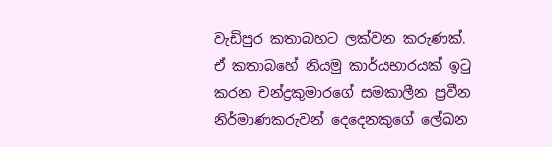වැඩිපුර කතාබහට ලක්වන කරුණක්. ඒ කතාබහේ නියමු කාර්යභාරයක් ඉටු කරන චන්ද්‍රකුමාරගේ සමකාලීන ප්‍රවීන නිර්මාණකරුවන් දෙදෙනකුගේ ලේඛන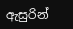ඇසුරින්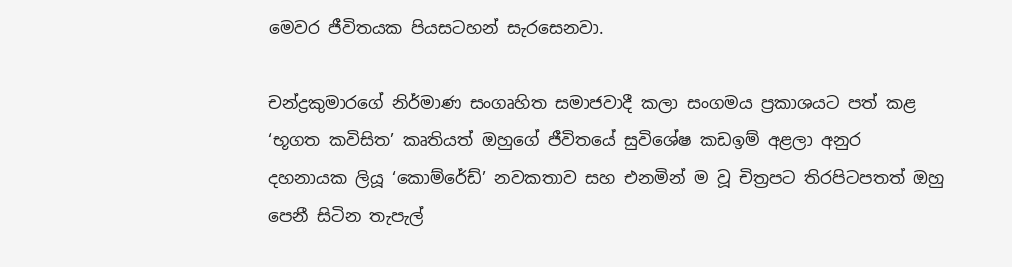මෙවර ජීවිතයක පියසටහන් සැරසෙනවා.

චන්ද්‍රකුමාරගේ නිර්මාණ සංගෘහිත සමාජවාදී කලා සංගමය ප්‍රකාශයට පත් කළ ‘භූගත කවිසිත’ කෘතියත් ඔහුගේ ජීවිතයේ සුවිශේෂ කඩඉම් අළලා අනුර දහනායක ලියූ ‘කොම්රේඩ්’ නවකතාව සහ එනමින් ම වූ චිත්‍රපට තිරපිටපතත් ඔහු පෙනී සිටින තැපැල්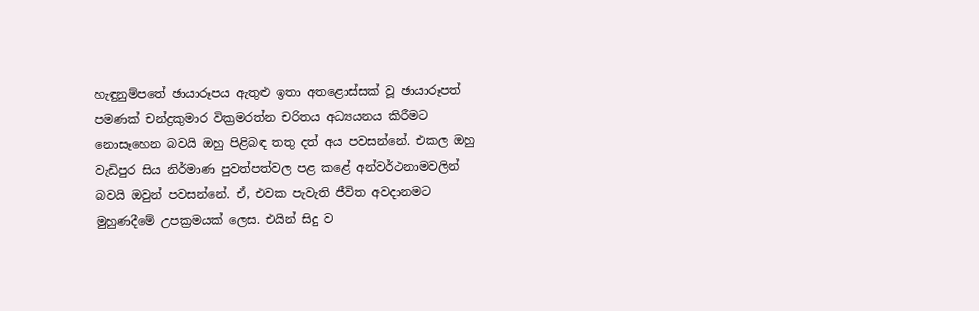හැඳුනුම්පතේ ඡායාරූපය ඇතුළු ඉතා අතළොස්සක් වූ ඡායාරූපත් පමණක් චන්ද්‍රකුමාර වික්‍රමරත්න චරිතය අධ්‍යයනය කිරීමට නොසෑහෙන බවයි ඔහු පිළිබඳ තතු දත් අය පවසන්නේ. එකල ඔහු වැඩිපුර සිය නිර්මාණ පුවත්පත්වල පළ කළේ අන්වර්ථනාමවලින් බවයි ඔවුන් පවසන්නේ. ඒ, එවක පැවැති ජීවිත අවදානමට මුහුණදීමේ උපක්‍රමයක් ලෙස. එයින් සිදු ව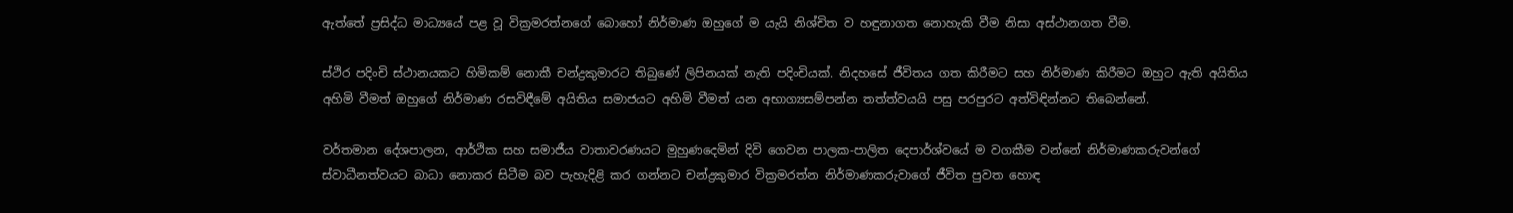ඇත්තේ ප්‍රසිද්ධ මාධ්‍යයේ පළ වූ වික්‍රමරත්නගේ බොහෝ නිර්මාණ ඔහුගේ ම යැයි නිශ්චිත ව හඳුනාගත නොහැකි වීම නිසා අස්ථානගත වීම.

ස්ථිර පදිංචි ස්ථානයකට හිමිකම් නොකී චන්ද්‍රකුමාරට තිබුණේ ලිපිනයක් නැති පදිංචියක්. නිදහසේ ජීවිතය ගත කිරීමට සහ නිර්මාණ කිරීමට ඔහුට ඇති අයිතිය අහිමි වීමත් ඔහුගේ නිර්මාණ රසවිඳීමේ අයිතිය සමාජයට අහිමි වීමත් යන අභාග්‍යසම්පන්න තත්ත්වයයි පසු පරපුරට අත්විඳින්නට තිබෙන්නේ.

වර්තමාන දේශපාලන, ආර්ථික සහ සමාජීය වාතාවරණයට මුහුණදෙමින් දිවි ගෙවන පාලක-පාලිත දෙපාර්ශ්වයේ ම වගකීම වන්නේ නිර්මාණකරුවන්ගේ ස්වාධීනත්වයට බාධා නොකර සිටීම බව පැහැදිළි කර ගන්නට චන්ද්‍රකුමාර වික්‍රමරත්න නිර්මාණකරුවාගේ ජීවිත පුවත හොඳ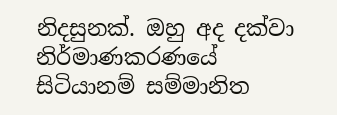නිදසුනක්. ඔහු අද දක්වා නිර්මාණකරණයේ සිටියානම් සම්මානිත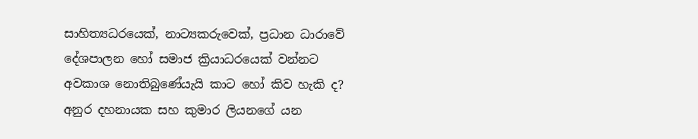සාහිත්‍යධරයෙක්, නාට්‍යකරුවෙක්, ප්‍රධාන ධාරාවේ දේශපාලන හෝ සමාජ ක්‍රියාධරයෙක් වන්නට අවකාශ නොතිබුණේයැයි කාට හෝ කිව හැකි ද? අනුර දහනායක සහ කුමාර ලියනගේ යන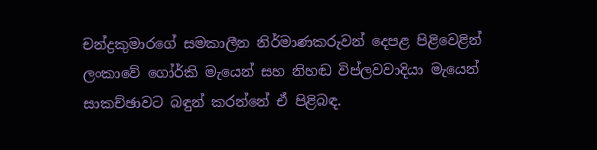චන්ද්‍රකුමාරගේ සමකාලීන නිර්මාණකරුවන් දෙපළ පිළිවෙළින් ලංකාවේ ගෝර්කි මැයෙන් සහ නිහඬ විප්ලවවාදියා මැයෙන් සාකච්ඡාවට බඳුන් කරන්නේ ඒ පිළිබඳ.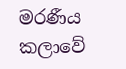මරණීය කලාවේ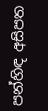පන්හිඳ අසිපත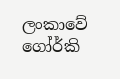ලංකාවේ ගෝර්කි